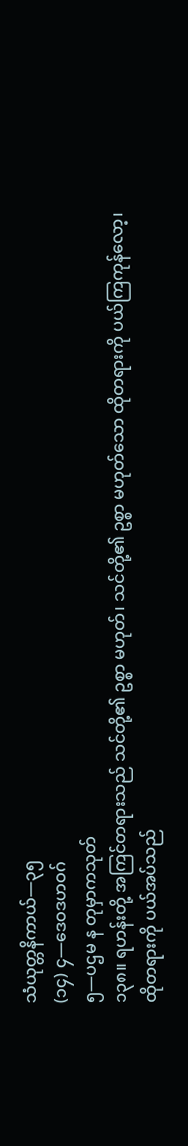သံယုတ္တနိကာယ်—၃၅
(၁၄) ၄—ဒေဝဒဟဝဂ်
၅—ပဌမ န တုမှာကသုတ်
၁၃၈။ ရဟန်းတို့ အကြင်တရားသည် သင်တို့၏ ဥစ္စာ မဟုတ်၊ သင်တို့၏ ဥစ္စာ မဟုတ်သော ထိုတရားကို ပယ်ကြကုန်လော့၊ ထိုတရားကို ပယ်အပ်သည်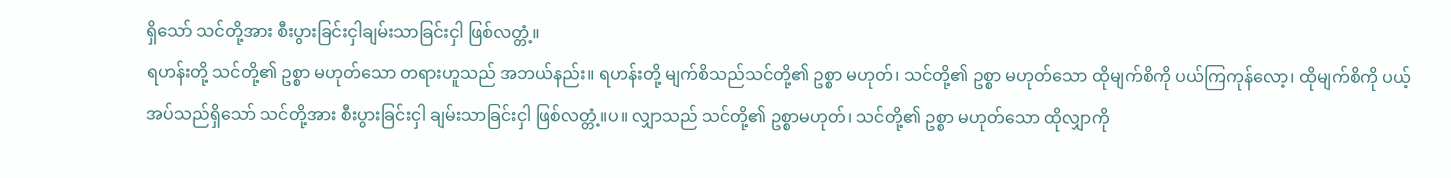ရှိသော် သင်တို့အား စီးပွားခြင်းငှါချမ်းသာခြင်းငှါ ဖြစ်လတ္တံ့။
ရဟန်းတို့ သင်တို့၏ ဥစ္စာ မဟုတ်သော တရားဟူသည် အဘယ်နည်း။ ရဟန်းတို့ မျက်စိသည်သင်တို့၏ ဥစ္စာ မဟုတ်၊ သင်တို့၏ ဥစ္စာ မဟုတ်သော ထိုမျက်စိကို ပယ်ကြကုန်လော့၊ ထိုမျက်စိကို ပယ့်အပ်သည်ရှိသော် သင်တို့အား စီးပွားခြင်းငှါ ချမ်းသာခြင်းငှါ ဖြစ်လတ္တံ့။ပ။ လျှာသည် သင်တို့၏ ဥစ္စာမဟုတ်၊ သင်တို့၏ ဥစ္စာ မဟုတ်သော ထိုလျှာကို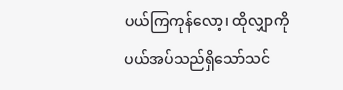ပယ်ကြကုန်လော့၊ ထိုလျှာကို ပယ်အပ်သည်ရှိသော်သင်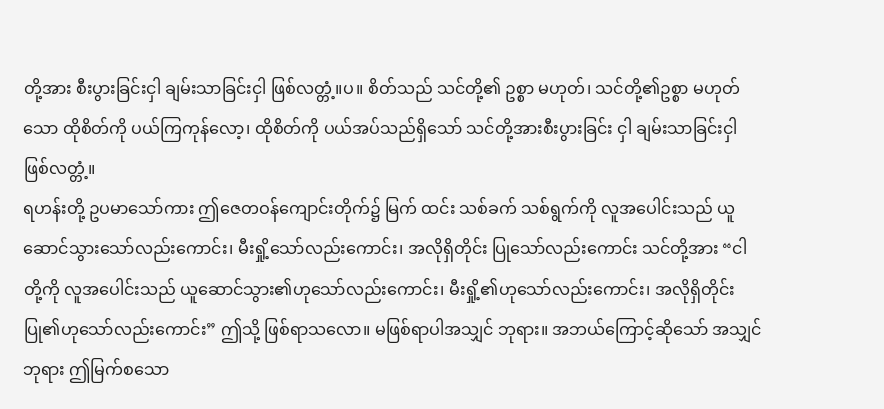တို့အား စီးပွားခြင်းငှါ ချမ်းသာခြင်းငှါ ဖြစ်လတ္တံ့။ပ။ စိတ်သည် သင်တို့၏ ဥစ္စာ မဟုတ်၊ သင်တို့၏ဥစ္စာ မဟုတ်သော ထိုစိတ်ကို ပယ်ကြကုန်လော့၊ ထိုစိတ်ကို ပယ်အပ်သည်ရှိသော် သင်တို့အားစီးပွားခြင်း ငှါ ချမ်းသာခြင်းငှါ ဖြစ်လတ္တံ့။
ရဟန်းတို့ ဥပမာသော်ကား ဤဇေတဝန်ကျောင်းတိုက်၌ မြက် ထင်း သစ်ခက် သစ်ရွက်ကို လူအပေါင်းသည် ယူဆောင်သွားသော်လည်းကောင်း၊ မီးရှို့သော်လည်းကောင်း၊ အလိုရှိတိုင်း ပြုသော်လည်းကောင်း သင်တို့အား “ငါတို့ကို လူအပေါင်းသည် ယူဆောင်သွား၏ဟုသော်လည်းကောင်း၊ မီးရှို့၏ဟုသော်လည်းကောင်း၊ အလိုရှိတိုင်း ပြု၏ဟုသော်လည်းကောင်း” ဤသို့ ဖြစ်ရာသလော။ မဖြစ်ရာပါအသျှင် ဘုရား။ အဘယ်ကြောင့်ဆိုသော် အသျှင်ဘုရား ဤမြက်စသော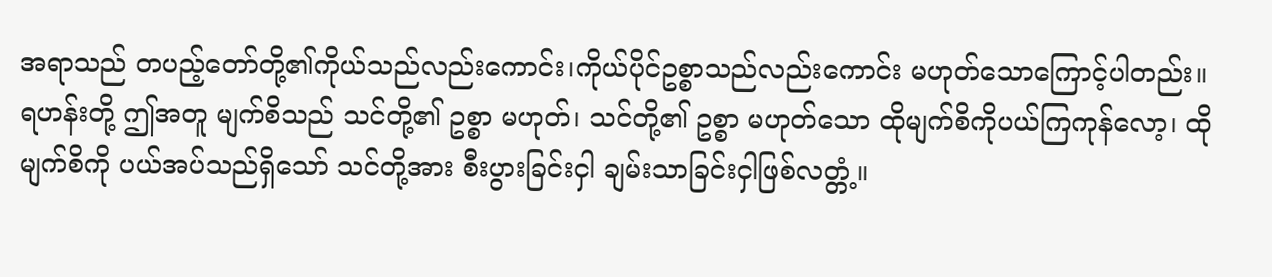အရာသည် တပည့်တော်တို့၏ကိုယ်သည်လည်းကောင်း၊ကိုယ်ပိုင်ဥစ္စာသည်လည်းကောင်း မဟုတ်သောကြောင့်ပါတည်း။
ရဟန်းတို့ ဤအတူ မျက်စိသည် သင်တို့၏ ဥစ္စာ မဟုတ်၊ သင်တို့၏ ဥစ္စာ မဟုတ်သော ထိုမျက်စိကိုပယ်ကြကုန်လော့၊ ထိုမျက်စိကို ပယ်အပ်သည်ရှိသော် သင်တို့အား စီးပွားခြင်းငှါ ချမ်းသာခြင်းငှါဖြစ်လတ္တံ့။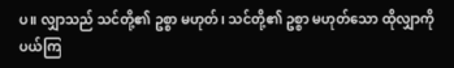ပ။ လျှာသည် သင်တို့၏ ဥစ္စာ မဟုတ်၊ သင်တို့၏ ဥစ္စာ မဟုတ်သော ထိုလျှာကို ပယ်ကြ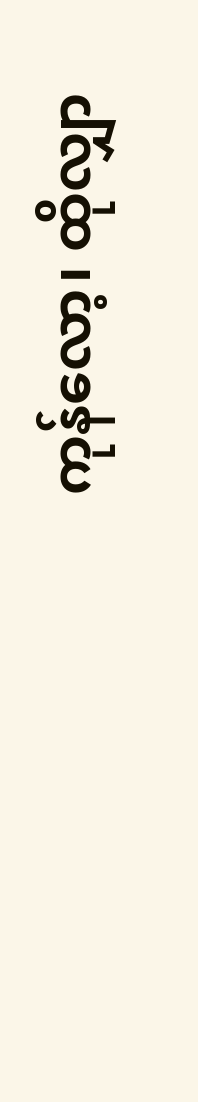ကုန်လော့၊ ထိုလျှာ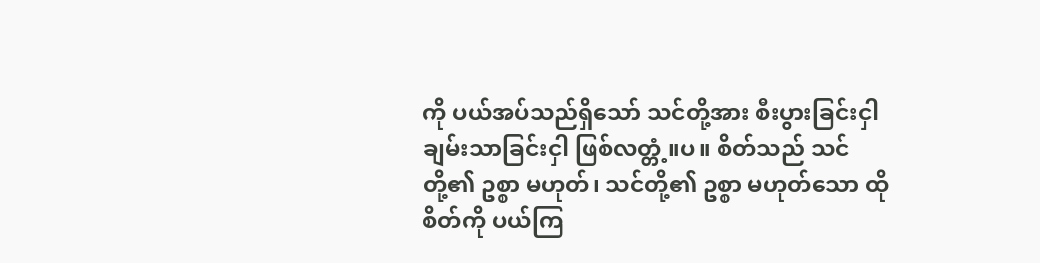ကို ပယ်အပ်သည်ရှိသော် သင်တို့အား စီးပွားခြင်းငှါ ချမ်းသာခြင်းငှါ ဖြစ်လတ္တံ့။ပ။ စိတ်သည် သင်တို့၏ ဥစ္စာ မဟုတ်၊ သင်တို့၏ ဥစ္စာ မဟုတ်သော ထိုစိတ်ကို ပယ်ကြ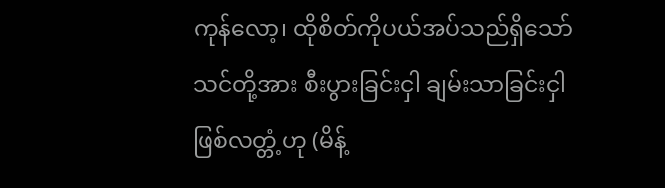ကုန်လော့၊ ထိုစိတ်ကိုပယ်အပ်သည်ရှိသော် သင်တို့အား စီးပွားခြင်းငှါ ချမ်းသာခြင်းငှါ ဖြစ်လတ္တံ့ဟု (မိန့်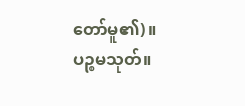တော်မူ၏)။
ပဉ္စမသုတ်။